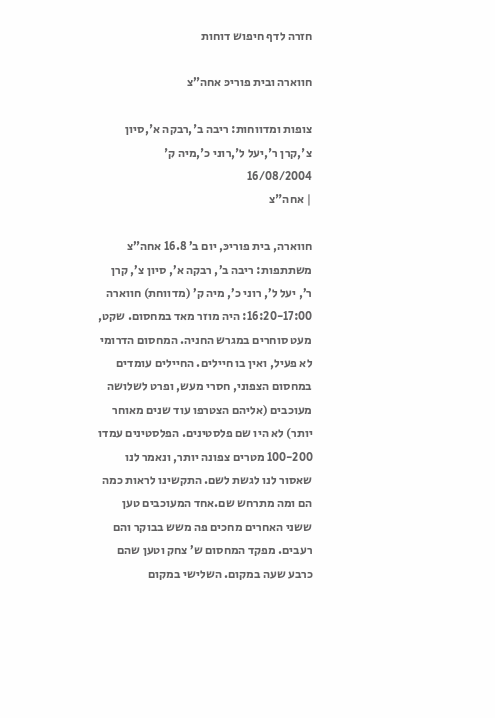חזרה לדף חיפוש דוחות

חווארה ובית פוריכּ אחה”צ

צופות ומדווחות: ריבה ב',רבקה א',סיון צ',קרן ר',יעל ל',רוני כ',מיה ק'
16/08/2004
| אחה"צ

חווארה, בית פוריכּ, יום ב’ 16.8 אחה”צ משתתפות: ריבה ב’, רבקה א’, סיון צ’, קרן ר’, יעל ל’, רוני כ’, מיה ק’ (מדווחת) חווארה 16:20-17:00: היה מוזר מאד במחסום. שקט, מעט סוחרים במגרש החניה. המחסום הדרומי לא פעיל, ואין בו חיילים. החיילים עומדים במחסום הצפוני, חסרי מעש, ופרט לשלושה מעוכבים (אליהם הצטרפו עוד שנים מאוחר יותר) לא היו שם פלסטינים. הפלסטינים עמדו 100-200 מטרים צפונה יותר, ונאמר לנו שאסור לנו לגשת לשם. התקשינו לראות כמה הם ומה מתרחש שם.אחד המעוכבים טען ששני האחרים מחכים פה משש בבוקר והם רעבים. מפקד המחסום ש’ צחק וטען שהם כרבע שעה במקום. השלישי במקום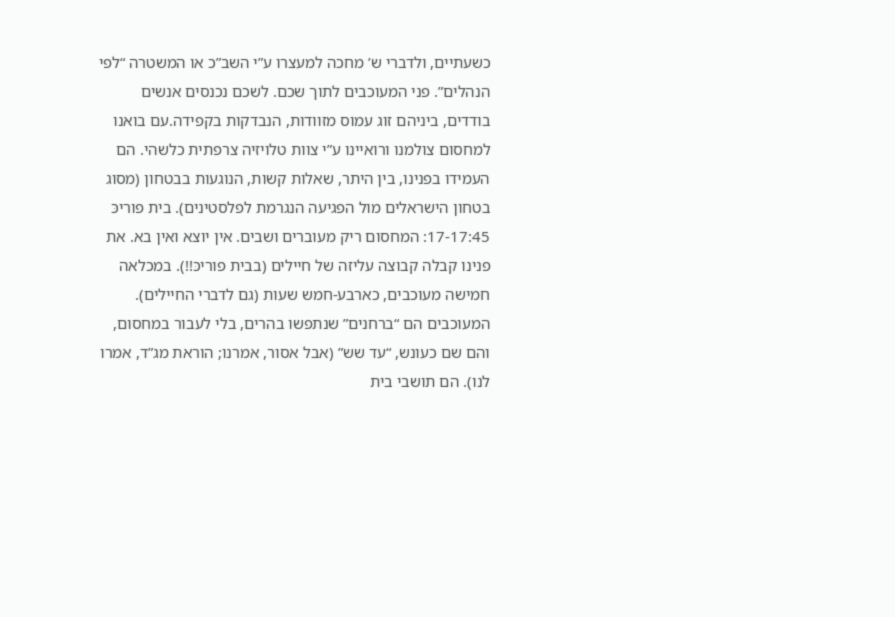כשעתיים, ולדברי ש’ מחכה למעצרו ע”י השב”כ או המשטרה “לפי הנהלים”. פני המעוכבים לתוך שכם. לשכם נכנסים אנשים בודדים, ביניהם זוג עמוס מזוודות, הנבדקות בקפידה.עם בואנו למחסום צולמנו ורואיינו ע”י צוות טלויזיה צרפתית כלשהי. הם העמידו בפנינו, בין היתר, שאלות קשות, הנוגעות בבטחון (מסוג בטחון הישראלים מול הפגיעה הנגרמת לפלסטינים). בית פוריכּ 17-17:45: המחסום ריק מעוברים ושבים. אין יוצא ואין בא. את פנינו קבלה קבוצה עליזה של חיילים (בבית פוריכּ!!). במכלאה חמישה מעוכבים, כארבע-חמש שעות (גם לדברי החיילים). המעוכבים הם “ברחנים” שנתפשו בהרים, בלי לעבור במחסום, והם שם כעונש, “עד שש” (אבל אסור, אמרנו; הוראת מג”ד, אמרו לנו). הם תושבי בית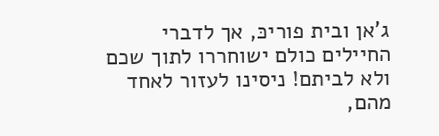ג’אן ובית פוריכּ, אך לדברי החיילים כולם ישוחררו לתוך שכם ולא לביתם! ניסינו לעזור לאחד מהם,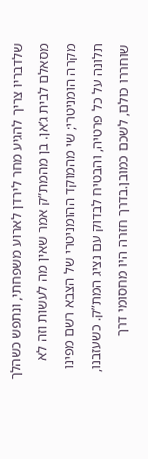שלדבריו צריך להגיע מחר לירדן לארוע משפחתי, ונתפש כשהלך מסאלם לבית ג’אן. בן מהמת”ק אמר שאין מה לעשות וזה לא מקרה הומניטרי; שי מהמוקד ההומניטרי של הצבא רשם מפינו תלונה על כל פרטיה, והבטיח לבדוק עם נציג המת”ק. כשעזבנו, שוחררו כולם, לשכם כמובן.בדרך חזרה היו מחסומי דרך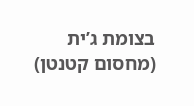בצומת ג’ית (מחסום קטנטן)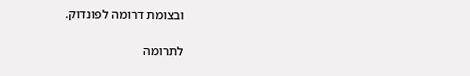ובצומת דרומה לפונדוק.

לתרומה